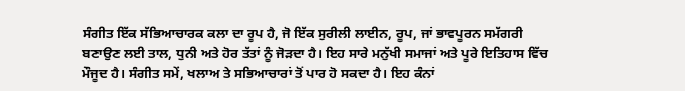ਸੰਗੀਤ ਇੱਕ ਸੱਭਿਆਚਾਰਕ ਕਲਾ ਦਾ ਰੂਪ ਹੈ, ਜੋ ਇੱਕ ਸੁਰੀਲੀ ਲਾਈਨ, ਰੂਪ, ਜਾਂ ਭਾਵਪੂਰਨ ਸਮੱਗਰੀ ਬਣਾਉਣ ਲਈ ਤਾਲ, ਧੁਨੀ ਅਤੇ ਹੋਰ ਤੱਤਾਂ ਨੂੰ ਜੋੜਦਾ ਹੈ। ਇਹ ਸਾਰੇ ਮਨੁੱਖੀ ਸਮਾਜਾਂ ਅਤੇ ਪੂਰੇ ਇਤਿਹਾਸ ਵਿੱਚ ਮੌਜੂਦ ਹੈ। ਸੰਗੀਤ ਸਮੇਂ, ਖਲਾਅ ਤੇ ਸਭਿਆਚਾਰਾਂ ਤੋਂ ਪਾਰ ਹੋ ਸਕਦਾ ਹੈ। ਇਹ ਕੰਨਾਂ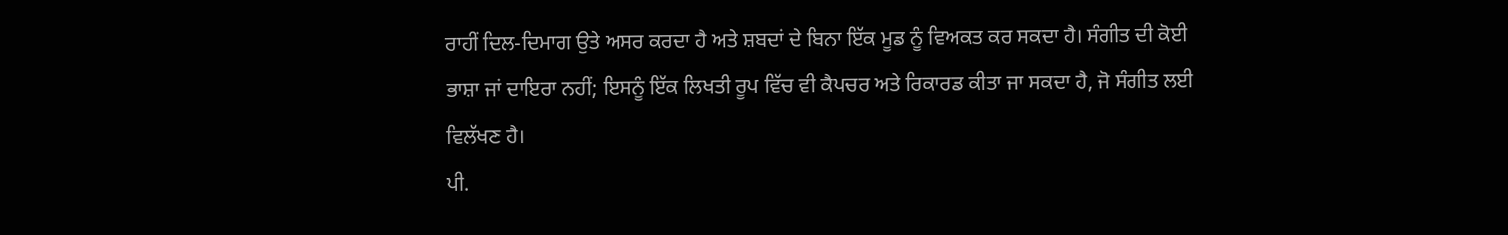ਰਾਹੀਂ ਦਿਲ-ਦਿਮਾਗ ਉਤੇ ਅਸਰ ਕਰਦਾ ਹੈ ਅਤੇ ਸ਼ਬਦਾਂ ਦੇ ਬਿਨਾ ਇੱਕ ਮੂਡ ਨੂੰ ਵਿਅਕਤ ਕਰ ਸਕਦਾ ਹੈ। ਸੰਗੀਤ ਦੀ ਕੋਈ ਭਾਸ਼ਾ ਜਾਂ ਦਾਇਰਾ ਨਹੀਂ; ਇਸਨੂੰ ਇੱਕ ਲਿਖਤੀ ਰੂਪ ਵਿੱਚ ਵੀ ਕੈਪਚਰ ਅਤੇ ਰਿਕਾਰਡ ਕੀਤਾ ਜਾ ਸਕਦਾ ਹੈ, ਜੋ ਸੰਗੀਤ ਲਈ ਵਿਲੱਖਣ ਹੈ।
ਪੀ.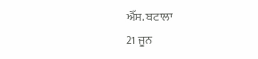ਐੱਸ. ਬਟਾਲਾ
21 ਜੂਨ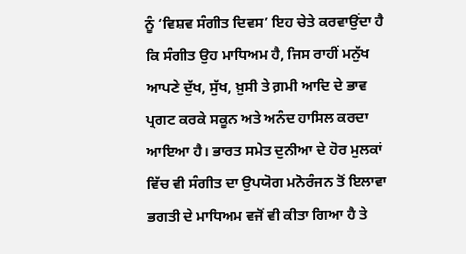ਨੂੰ ‘ਵਿਸ਼ਵ ਸੰਗੀਤ ਦਿਵਸ’ ਇਹ ਚੇਤੇ ਕਰਵਾਉਂਦਾ ਹੈ ਕਿ ਸੰਗੀਤ ਉਹ ਮਾਧਿਅਮ ਹੈ, ਜਿਸ ਰਾਹੀਂ ਮਨੁੱਖ ਆਪਣੇ ਦੁੱਖ, ਸੁੱਖ, ਖ਼ੁਸੀ ਤੇ ਗ਼ਮੀ ਆਦਿ ਦੇ ਭਾਵ ਪ੍ਰਗਟ ਕਰਕੇ ਸਕੂਨ ਅਤੇ ਅਨੰਦ ਹਾਸਿਲ ਕਰਦਾ ਆਇਆ ਹੈ। ਭਾਰਤ ਸਮੇਤ ਦੁਨੀਆ ਦੇ ਹੋਰ ਮੁਲਕਾਂ ਵਿੱਚ ਵੀ ਸੰਗੀਤ ਦਾ ਉਪਯੋਗ ਮਨੋਰੰਜਨ ਤੋਂ ਇਲਾਵਾ ਭਗਤੀ ਦੇ ਮਾਧਿਅਮ ਵਜੋਂ ਵੀ ਕੀਤਾ ਗਿਆ ਹੈ ਤੇ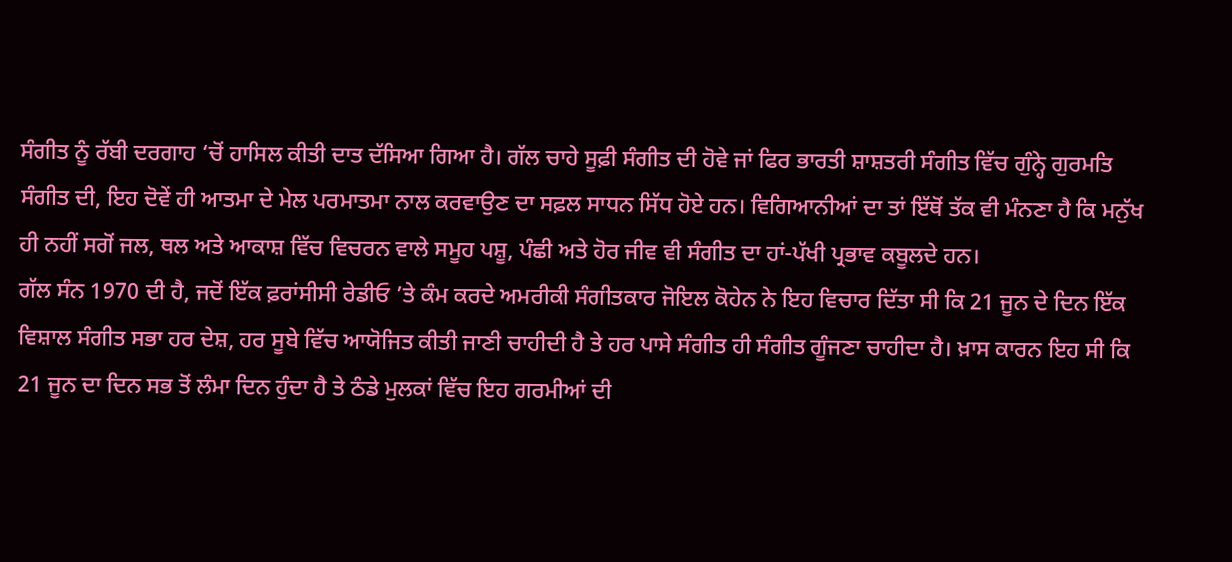ਸੰਗੀਤ ਨੂੰ ਰੱਬੀ ਦਰਗਾਹ ‘ਚੋਂ ਹਾਸਿਲ ਕੀਤੀ ਦਾਤ ਦੱਸਿਆ ਗਿਆ ਹੈ। ਗੱਲ ਚਾਹੇ ਸੂਫ਼ੀ ਸੰਗੀਤ ਦੀ ਹੋਵੇ ਜਾਂ ਫਿਰ ਭਾਰਤੀ ਸ਼ਾਸ਼ਤਰੀ ਸੰਗੀਤ ਵਿੱਚ ਗੁੰਨ੍ਹੇ ਗੁਰਮਤਿ ਸੰਗੀਤ ਦੀ, ਇਹ ਦੋਵੇਂ ਹੀ ਆਤਮਾ ਦੇ ਮੇਲ ਪਰਮਾਤਮਾ ਨਾਲ ਕਰਵਾਉਣ ਦਾ ਸਫ਼ਲ ਸਾਧਨ ਸਿੱਧ ਹੋਏ ਹਨ। ਵਿਗਿਆਨੀਆਂ ਦਾ ਤਾਂ ਇੱਥੋਂ ਤੱਕ ਵੀ ਮੰਨਣਾ ਹੈ ਕਿ ਮਨੁੱਖ ਹੀ ਨਹੀਂ ਸਗੋਂ ਜਲ, ਥਲ ਅਤੇ ਆਕਾਸ਼ ਵਿੱਚ ਵਿਚਰਨ ਵਾਲੇ ਸਮੂਹ ਪਸ਼ੂ, ਪੰਛੀ ਅਤੇ ਹੋਰ ਜੀਵ ਵੀ ਸੰਗੀਤ ਦਾ ਹਾਂ-ਪੱਖੀ ਪ੍ਰਭਾਵ ਕਬੂਲਦੇ ਹਨ।
ਗੱਲ ਸੰਨ 1970 ਦੀ ਹੈ, ਜਦੋਂ ਇੱਕ ਫ਼ਰਾਂਸੀਸੀ ਰੇਡੀਓ ’ਤੇ ਕੰਮ ਕਰਦੇ ਅਮਰੀਕੀ ਸੰਗੀਤਕਾਰ ਜੋਇਲ ਕੋਹੇਨ ਨੇ ਇਹ ਵਿਚਾਰ ਦਿੱਤਾ ਸੀ ਕਿ 21 ਜੂਨ ਦੇ ਦਿਨ ਇੱਕ ਵਿਸ਼ਾਲ ਸੰਗੀਤ ਸਭਾ ਹਰ ਦੇਸ਼, ਹਰ ਸੂਬੇ ਵਿੱਚ ਆਯੋਜਿਤ ਕੀਤੀ ਜਾਣੀ ਚਾਹੀਦੀ ਹੈ ਤੇ ਹਰ ਪਾਸੇ ਸੰਗੀਤ ਹੀ ਸੰਗੀਤ ਗੂੰਜਣਾ ਚਾਹੀਦਾ ਹੈ। ਖ਼ਾਸ ਕਾਰਨ ਇਹ ਸੀ ਕਿ 21 ਜੂਨ ਦਾ ਦਿਨ ਸਭ ਤੋਂ ਲੰਮਾ ਦਿਨ ਹੁੰਦਾ ਹੈ ਤੇ ਠੰਡੇ ਮੁਲਕਾਂ ਵਿੱਚ ਇਹ ਗਰਮੀਆਂ ਦੀ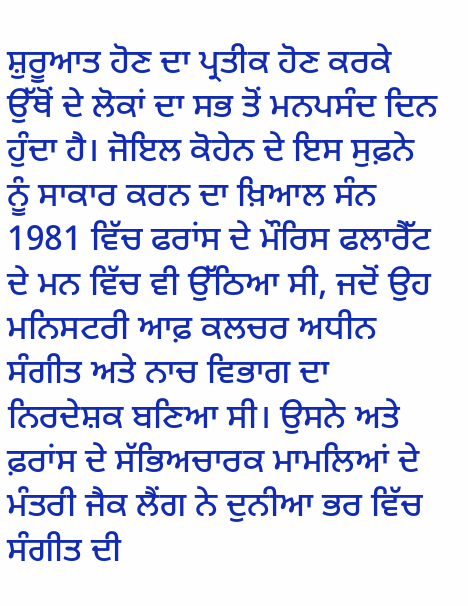ਸ਼ੁਰੂਆਤ ਹੋਣ ਦਾ ਪ੍ਰਤੀਕ ਹੋਣ ਕਰਕੇ ਉੱਥੋਂ ਦੇ ਲੋਕਾਂ ਦਾ ਸਭ ਤੋਂ ਮਨਪਸੰਦ ਦਿਨ ਹੁੰਦਾ ਹੈ। ਜੋਇਲ ਕੋਹੇਨ ਦੇ ਇਸ ਸੁਫ਼ਨੇ ਨੂੰ ਸਾਕਾਰ ਕਰਨ ਦਾ ਖ਼ਿਆਲ ਸੰਨ 1981 ਵਿੱਚ ਫਰਾਂਸ ਦੇ ਮੌਰਿਸ ਫਲਾਰੈੱਟ ਦੇ ਮਨ ਵਿੱਚ ਵੀ ਉੱਠਿਆ ਸੀ, ਜਦੋਂ ਉਹ ਮਨਿਸਟਰੀ ਆਫ਼ ਕਲਚਰ ਅਧੀਨ ਸੰਗੀਤ ਅਤੇ ਨਾਚ ਵਿਭਾਗ ਦਾ ਨਿਰਦੇਸ਼ਕ ਬਣਿਆ ਸੀ। ਉਸਨੇ ਅਤੇ ਫ਼ਰਾਂਸ ਦੇ ਸੱਭਿਅਚਾਰਕ ਮਾਮਲਿਆਂ ਦੇ ਮੰਤਰੀ ਜੈਕ ਲੈਂਗ ਨੇ ਦੁਨੀਆ ਭਰ ਵਿੱਚ ਸੰਗੀਤ ਦੀ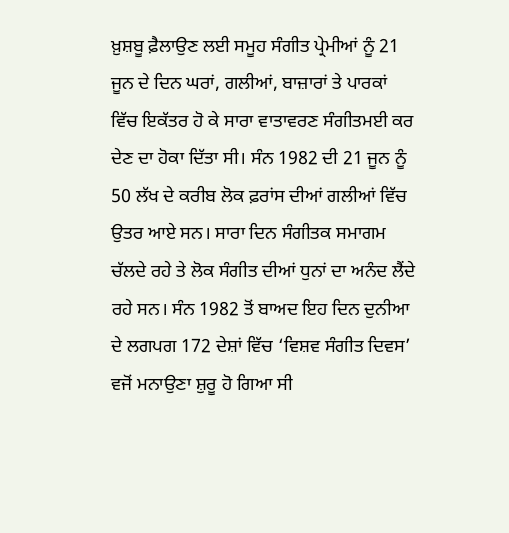ਖ਼ੁਸ਼ਬੂ ਫ਼ੈਲਾਉਣ ਲਈ ਸਮੂਹ ਸੰਗੀਤ ਪ੍ਰੇਮੀਆਂ ਨੂੰ 21 ਜੂਨ ਦੇ ਦਿਨ ਘਰਾਂ, ਗਲੀਆਂ, ਬਾਜ਼ਾਰਾਂ ਤੇ ਪਾਰਕਾਂ ਵਿੱਚ ਇਕੱਤਰ ਹੋ ਕੇ ਸਾਰਾ ਵਾਤਾਵਰਣ ਸੰਗੀਤਮਈ ਕਰ ਦੇਣ ਦਾ ਹੋਕਾ ਦਿੱਤਾ ਸੀ। ਸੰਨ 1982 ਦੀ 21 ਜੂਨ ਨੂੰ 50 ਲੱਖ ਦੇ ਕਰੀਬ ਲੋਕ ਫ਼ਰਾਂਸ ਦੀਆਂ ਗਲੀਆਂ ਵਿੱਚ ਉਤਰ ਆਏ ਸਨ। ਸਾਰਾ ਦਿਨ ਸੰਗੀਤਕ ਸਮਾਗਮ ਚੱਲਦੇ ਰਹੇ ਤੇ ਲੋਕ ਸੰਗੀਤ ਦੀਆਂ ਧੁਨਾਂ ਦਾ ਅਨੰਦ ਲੈਂਦੇ ਰਹੇ ਸਨ। ਸੰਨ 1982 ਤੋਂ ਬਾਅਦ ਇਹ ਦਿਨ ਦੁਨੀਆ ਦੇ ਲਗਪਗ 172 ਦੇਸ਼ਾਂ ਵਿੱਚ ‘ਵਿਸ਼ਵ ਸੰਗੀਤ ਦਿਵਸ’ ਵਜੋਂ ਮਨਾਉਣਾ ਸ਼ੁਰੂ ਹੋ ਗਿਆ ਸੀ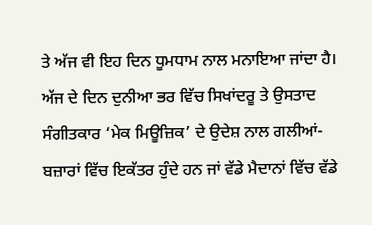ਤੇ ਅੱਜ ਵੀ ਇਹ ਦਿਨ ਧੂਮਧਾਮ ਨਾਲ ਮਨਾਇਆ ਜਾਂਦਾ ਹੈ।
ਅੱਜ ਦੇ ਦਿਨ ਦੁਨੀਆ ਭਰ ਵਿੱਚ ਸਿਖਾਂਦਰੂ ਤੇ ਉਸਤਾਦ ਸੰਗੀਤਕਾਰ ‘ਮੇਕ ਮਿਊਜ਼ਿਕ’ ਦੇ ਉਦੇਸ਼ ਨਾਲ ਗਲੀਆਂ-ਬਜ਼ਾਰਾਂ ਵਿੱਚ ਇਕੱਤਰ ਹੁੰਦੇ ਹਨ ਜਾਂ ਵੱਡੇ ਮੈਦਾਨਾਂ ਵਿੱਚ ਵੱਡੇ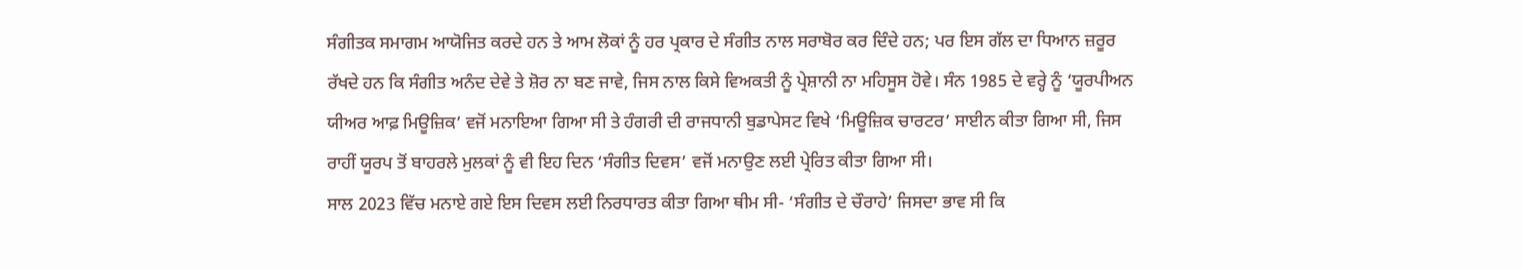ਸੰਗੀਤਕ ਸਮਾਗਮ ਆਯੋਜਿਤ ਕਰਦੇ ਹਨ ਤੇ ਆਮ ਲੋਕਾਂ ਨੂੰ ਹਰ ਪ੍ਰਕਾਰ ਦੇ ਸੰਗੀਤ ਨਾਲ ਸਰਾਬੋਰ ਕਰ ਦਿੰਦੇ ਹਨ; ਪਰ ਇਸ ਗੱਲ ਦਾ ਧਿਆਨ ਜ਼ਰੂਰ ਰੱਖਦੇ ਹਨ ਕਿ ਸੰਗੀਤ ਅਨੰਦ ਦੇਵੇ ਤੇ ਸ਼ੋਰ ਨਾ ਬਣ ਜਾਵੇ, ਜਿਸ ਨਾਲ ਕਿਸੇ ਵਿਅਕਤੀ ਨੂੰ ਪ੍ਰੇਸ਼ਾਨੀ ਨਾ ਮਹਿਸੂਸ ਹੋਵੇ। ਸੰਨ 1985 ਦੇ ਵਰ੍ਹੇ ਨੂੰ ‘ਯੂਰਪੀਅਨ ਯੀਅਰ ਆਫ਼ ਮਿਊਜ਼ਿਕ’ ਵਜੋਂ ਮਨਾਇਆ ਗਿਆ ਸੀ ਤੇ ਹੰਗਰੀ ਦੀ ਰਾਜਧਾਨੀ ਬੁਡਾਪੇਸਟ ਵਿਖੇ ‘ਮਿਊਜ਼ਿਕ ਚਾਰਟਰ’ ਸਾਈਨ ਕੀਤਾ ਗਿਆ ਸੀ, ਜਿਸ ਰਾਹੀਂ ਯੂਰਪ ਤੋਂ ਬਾਹਰਲੇ ਮੁਲਕਾਂ ਨੂੰ ਵੀ ਇਹ ਦਿਨ ‘ਸੰਗੀਤ ਦਿਵਸ’ ਵਜੋਂ ਮਨਾਉਣ ਲਈ ਪ੍ਰੇਰਿਤ ਕੀਤਾ ਗਿਆ ਸੀ।
ਸਾਲ 2023 ਵਿੱਚ ਮਨਾਏ ਗਏ ਇਸ ਦਿਵਸ ਲਈ ਨਿਰਧਾਰਤ ਕੀਤਾ ਗਿਆ ਥੀਮ ਸੀ- ‘ਸੰਗੀਤ ਦੇ ਚੌਰਾਹੇ’ ਜਿਸਦਾ ਭਾਵ ਸੀ ਕਿ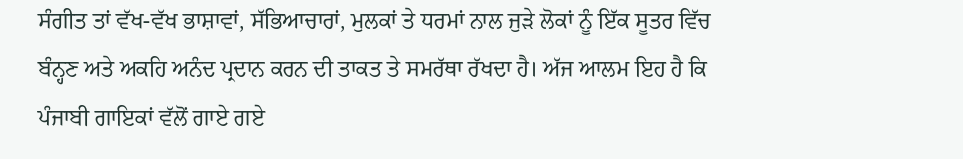ਸੰਗੀਤ ਤਾਂ ਵੱਖ-ਵੱਖ ਭਾਸ਼ਾਵਾਂ, ਸੱਭਿਆਚਾਰਾਂ, ਮੁਲਕਾਂ ਤੇ ਧਰਮਾਂ ਨਾਲ ਜੁੜੇ ਲੋਕਾਂ ਨੂੰ ਇੱਕ ਸੂਤਰ ਵਿੱਚ ਬੰਨ੍ਹਣ ਅਤੇ ਅਕਹਿ ਅਨੰਦ ਪ੍ਰਦਾਨ ਕਰਨ ਦੀ ਤਾਕਤ ਤੇ ਸਮਰੱਥਾ ਰੱਖਦਾ ਹੈ। ਅੱਜ ਆਲਮ ਇਹ ਹੈ ਕਿ ਪੰਜਾਬੀ ਗਾਇਕਾਂ ਵੱਲੋਂ ਗਾਏ ਗਏ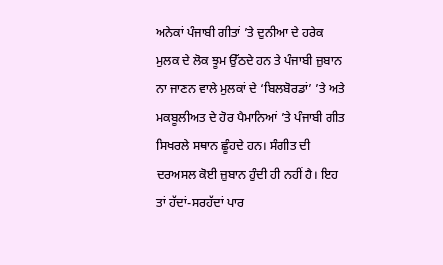ਅਨੇਕਾਂ ਪੰਜਾਬੀ ਗੀਤਾਂ ’ਤੇ ਦੁਨੀਆ ਦੇ ਹਰੇਕ ਮੁਲਕ ਦੇ ਲੋਕ ਝੂਮ ਉੱਠਦੇ ਹਨ ਤੇ ਪੰਜਾਬੀ ਜ਼ੁਬਾਨ ਨਾ ਜਾਣਨ ਵਾਲੇ ਮੁਲਕਾਂ ਦੇ ‘ਬਿਲਬੋਰਡਾਂ’ ’ਤੇ ਅਤੇ ਮਕਬੂਲੀਅਤ ਦੇ ਹੋਰ ਪੈਮਾਨਿਆਂ ’ਤੇ ਪੰਜਾਬੀ ਗੀਤ ਸਿਖਰਲੇ ਸਥਾਨ ਛੂੰਹਦੇ ਹਨ। ਸੰਗੀਤ ਦੀ ਦਰਅਸਲ ਕੋਈ ਜ਼ੁਬਾਨ ਹੁੰਦੀ ਹੀ ਨਹੀਂ ਹੈ। ਇਹ ਤਾਂ ਹੱਦਾਂ-ਸਰਹੱਦਾਂ ਪਾਰ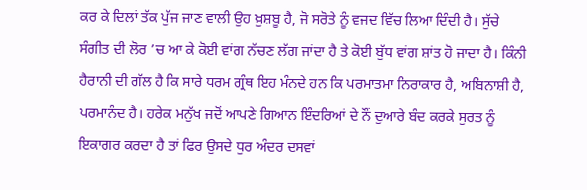ਕਰ ਕੇ ਦਿਲਾਂ ਤੱਕ ਪੁੱਜ ਜਾਣ ਵਾਲੀ ਉਹ ਖ਼ੁਸ਼ਬੂ ਹੈ, ਜੋ ਸਰੋਤੇ ਨੂੰ ਵਜਦ ਵਿੱਚ ਲਿਆ ਦਿੰਦੀ ਹੈ। ਸੁੱਚੇ ਸੰਗੀਤ ਦੀ ਲੋਰ ’ਚ ਆ ਕੇ ਕੋਈ ਵਾਂਗ ਨੱਚਣ ਲੱਗ ਜਾਂਦਾ ਹੈ ਤੇ ਕੋਈ ਬੁੱਧ ਵਾਂਗ ਸ਼ਾਂਤ ਹੋ ਜਾਦਾ ਹੈ। ਕਿੰਨੀ ਹੈਰਾਨੀ ਦੀ ਗੱਲ ਹੈ ਕਿ ਸਾਰੇ ਧਰਮ ਗ੍ਰੰਥ ਇਹ ਮੰਨਦੇ ਹਨ ਕਿ ਪਰਮਾਤਮਾ ਨਿਰਾਕਾਰ ਹੈ, ਅਬਿਨਾਸ਼ੀ ਹੈ, ਪਰਮਾਨੰਦ ਹੈ। ਹਰੇਕ ਮਨੁੱਖ ਜਦੋਂ ਆਪਣੇ ਗਿਆਨ ਇੰਦਰਿਆਂ ਦੇ ਨੌਂ ਦੁਆਰੇ ਬੰਦ ਕਰਕੇ ਸੁਰਤ ਨੂੰ ਇਕਾਗਰ ਕਰਦਾ ਹੈ ਤਾਂ ਫਿਰ ਉਸਦੇ ਧੁਰ ਅੰਦਰ ਦਸਵਾਂ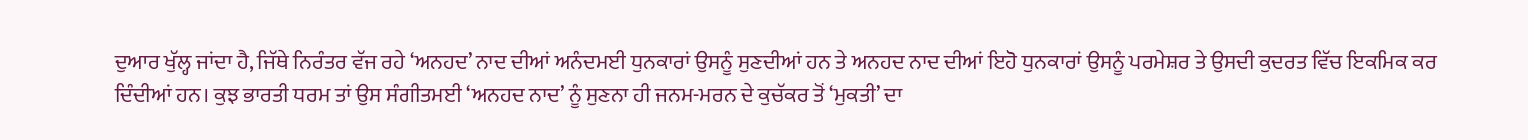ਦੁਆਰ ਖੁੱਲ੍ਹ ਜਾਂਦਾ ਹੈ, ਜਿੱਥੇ ਨਿਰੰਤਰ ਵੱਜ ਰਹੇ ‘ਅਨਹਦ’ ਨਾਦ ਦੀਆਂ ਅਨੰਦਮਈ ਧੁਨਕਾਰਾਂ ਉਸਨੂੰ ਸੁਣਦੀਆਂ ਹਨ ਤੇ ਅਨਹਦ ਨਾਦ ਦੀਆਂ ਇਹੋ ਧੁਨਕਾਰਾਂ ਉਸਨੂੰ ਪਰਮੇਸ਼ਰ ਤੇ ਉਸਦੀ ਕੁਦਰਤ ਵਿੱਚ ਇਕਮਿਕ ਕਰ ਦਿੰਦੀਆਂ ਹਨ। ਕੁਝ ਭਾਰਤੀ ਧਰਮ ਤਾਂ ਉਸ ਸੰਗੀਤਮਈ ‘ਅਨਹਦ ਨਾਦ’ ਨੂੰ ਸੁਣਨਾ ਹੀ ਜਨਮ-ਮਰਨ ਦੇ ਕੁਚੱਕਰ ਤੋਂ ‘ਮੁਕਤੀ’ ਦਾ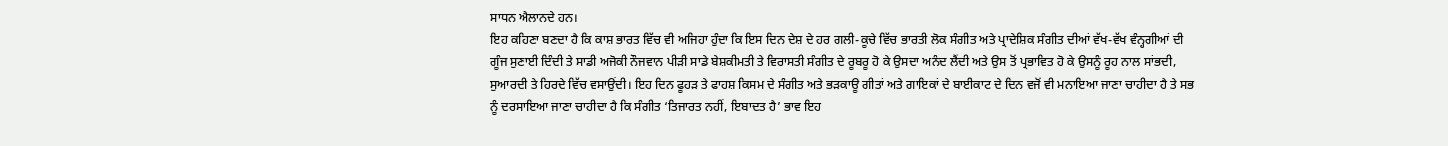ਸਾਧਨ ਐਲਾਨਦੇ ਹਨ।
ਇਹ ਕਹਿਣਾ ਬਣਦਾ ਹੈ ਕਿ ਕਾਸ਼ ਭਾਰਤ ਵਿੱਚ ਵੀ ਅਜਿਹਾ ਹੁੰਦਾ ਕਿ ਇਸ ਦਿਨ ਦੇਸ਼ ਦੇ ਹਰ ਗਲੀ-ਕੂਚੇ ਵਿੱਚ ਭਾਰਤੀ ਲੋਕ ਸੰਗੀਤ ਅਤੇ ਪ੍ਰਾਦੇਸ਼ਿਕ ਸੰਗੀਤ ਦੀਆਂ ਵੱਖ-ਵੱਖ ਵੰਨ੍ਹਗੀਆਂ ਦੀ ਗੂੰਜ ਸੁਣਾਈ ਦਿੰਦੀ ਤੇ ਸਾਡੀ ਅਜੋਕੀ ਨੌਜਵਾਨ ਪੀੜੀ ਸਾਡੇ ਬੇਸ਼ਕੀਮਤੀ ਤੇ ਵਿਰਾਸਤੀ ਸੰਗੀਤ ਦੇ ਰੂਬਰੂ ਹੋ ਕੇ ਉਸਦਾ ਅਨੰਦ ਲੈਂਦੀ ਅਤੇ ਉਸ ਤੋਂ ਪ੍ਰਭਾਵਿਤ ਹੋ ਕੇ ਉਸਨੂੰ ਰੂਹ ਨਾਲ ਸਾਂਭਦੀ, ਸੁਆਰਦੀ ਤੇ ਹਿਰਦੇ ਵਿੱਚ ਵਸਾਉਂਦੀ। ਇਹ ਦਿਨ ਫੂਹੜ ਤੇ ਫਾਹਸ਼ ਕਿਸਮ ਦੇ ਸੰਗੀਤ ਅਤੇ ਭੜਕਾਊ ਗੀਤਾਂ ਅਤੇ ਗਾਇਕਾਂ ਦੇ ਬਾਈਕਾਟ ਦੇ ਦਿਨ ਵਜੋਂ ਵੀ ਮਨਾਇਆ ਜਾਣਾ ਚਾਹੀਦਾ ਹੈ ਤੇ ਸਭ ਨੂੰ ਦਰਸਾਇਆ ਜਾਣਾ ਚਾਹੀਦਾ ਹੈ ਕਿ ਸੰਗੀਤ ‘ਤਿਜਾਰਤ ਨਹੀਂ, ਇਬਾਦਤ ਹੈ’ ਭਾਵ ਇਹ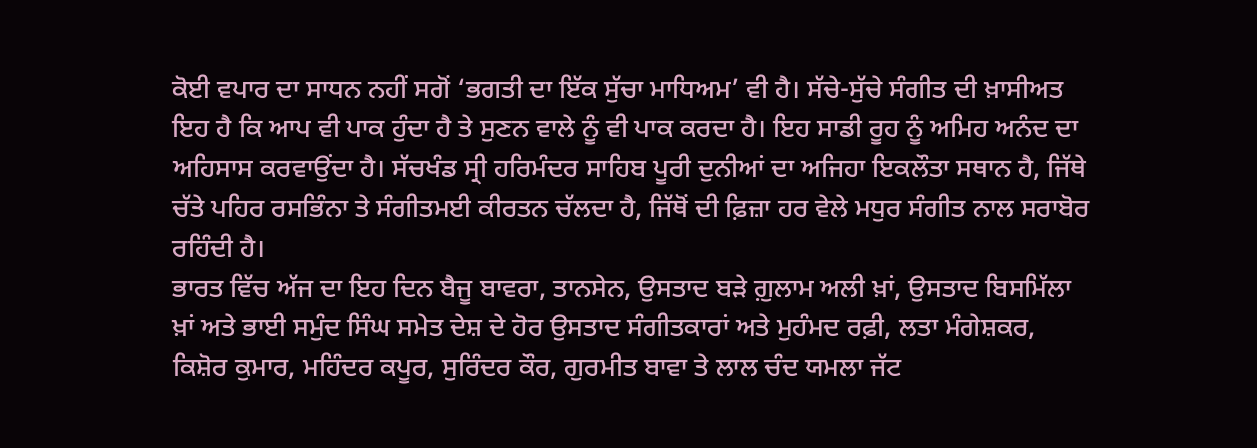ਕੋਈ ਵਪਾਰ ਦਾ ਸਾਧਨ ਨਹੀਂ ਸਗੋਂ ‘ਭਗਤੀ ਦਾ ਇੱਕ ਸੁੱਚਾ ਮਾਧਿਅਮ’ ਵੀ ਹੈ। ਸੱਚੇ-ਸੁੱਚੇ ਸੰਗੀਤ ਦੀ ਖ਼ਾਸੀਅਤ ਇਹ ਹੈ ਕਿ ਆਪ ਵੀ ਪਾਕ ਹੁੰਦਾ ਹੈ ਤੇ ਸੁਣਨ ਵਾਲੇ ਨੂੰ ਵੀ ਪਾਕ ਕਰਦਾ ਹੈ। ਇਹ ਸਾਡੀ ਰੂਹ ਨੂੰ ਅਮਿਹ ਅਨੰਦ ਦਾ ਅਹਿਸਾਸ ਕਰਵਾਉਂਦਾ ਹੈ। ਸੱਚਖੰਡ ਸ੍ਰੀ ਹਰਿਮੰਦਰ ਸਾਹਿਬ ਪੂਰੀ ਦੁਨੀਆਂ ਦਾ ਅਜਿਹਾ ਇਕਲੌਤਾ ਸਥਾਨ ਹੈ, ਜਿੱਥੇ ਚੱਤੇ ਪਹਿਰ ਰਸਭਿੰਨਾ ਤੇ ਸੰਗੀਤਮਈ ਕੀਰਤਨ ਚੱਲਦਾ ਹੈ, ਜਿੱਥੋਂ ਦੀ ਫ਼ਿਜ਼ਾ ਹਰ ਵੇਲੇ ਮਧੁਰ ਸੰਗੀਤ ਨਾਲ ਸਰਾਬੋਰ ਰਹਿੰਦੀ ਹੈ।
ਭਾਰਤ ਵਿੱਚ ਅੱਜ ਦਾ ਇਹ ਦਿਨ ਬੈਜੂ ਬਾਵਰਾ, ਤਾਨਸੇਨ, ਉਸਤਾਦ ਬੜੇ ਗ਼ੁਲਾਮ ਅਲੀ ਖ਼ਾਂ, ਉਸਤਾਦ ਬਿਸਮਿੱਲਾ ਖ਼ਾਂ ਅਤੇ ਭਾਈ ਸਮੁੰਦ ਸਿੰਘ ਸਮੇਤ ਦੇਸ਼ ਦੇ ਹੋਰ ਉਸਤਾਦ ਸੰਗੀਤਕਾਰਾਂ ਅਤੇ ਮੁਹੰਮਦ ਰਫ਼ੀ, ਲਤਾ ਮੰਗੇਸ਼ਕਰ, ਕਿਸ਼ੋਰ ਕੁਮਾਰ, ਮਹਿੰਦਰ ਕਪੂਰ, ਸੁਰਿੰਦਰ ਕੌਰ, ਗੁਰਮੀਤ ਬਾਵਾ ਤੇ ਲਾਲ ਚੰਦ ਯਮਲਾ ਜੱਟ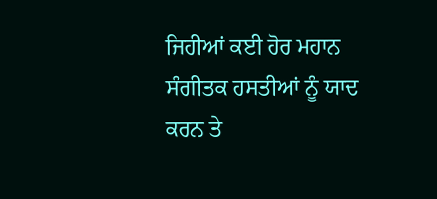ਜਿਹੀਆਂ ਕਈ ਹੋਰ ਮਹਾਨ ਸੰਗੀਤਕ ਹਸਤੀਆਂ ਨੂੰ ਯਾਦ ਕਰਨ ਤੇ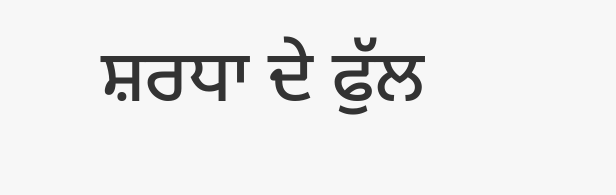ਸ਼ਰਧਾ ਦੇ ਫੁੱਲ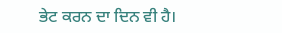ਭੇਟ ਕਰਨ ਦਾ ਦਿਨ ਵੀ ਹੈ।